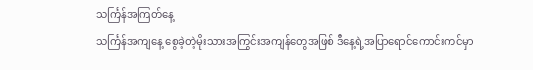သင်္ကြန်အကြတ်နေ့
သင်္ကြန်အကျနေ့ စွေခဲ့တဲ့မိုးသားအကြွင်းအကျန်တွေအဖြစ် ဒီနေ့ရဲ့အပြာရောင်ကောင်းကင်မှာ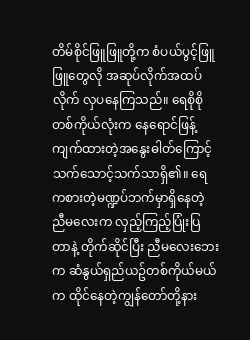တိမ်စိုင်ဖြူဖြူတို့က စံပယ်ပွင့်ဖြူဖြူတွေလို အဆုပ်လိုက်အထပ်လိုက် လှပနေကြသည်။ ရေစိုစိုတစ်ကိုယ်လုံးက နေရောင်ဖြန့်ကျက်ထားတဲ့အနွေးဓါတ်ကြောင့် သက်သောင့်သက်သာရှိ၏။ ရေကစားတဲ့မဏ္ဍပ်ဘက်မှာရှိနေတဲ့ ညီမလေးက လှည့်ကြည့်ပြုံးပြတာနဲ့ တိုက်ဆိုင်ပြီး ညီမလေးဘေးက ဆံနွယ်ရှည်ယဥ်တစ်ကိုယ်မယ်က ထိုင်နေတဲ့ကျွန်တော်တို့နား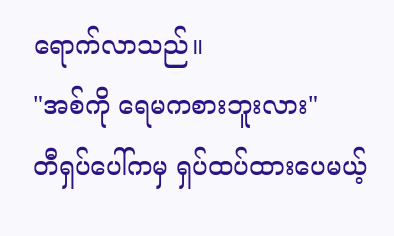ရောက်လာသည်။
"အစ်ကို ရေမကစားဘူးလား"
တီရှပ်ပေါ်ကမှ ရှပ်ထပ်ထားပေမယ့်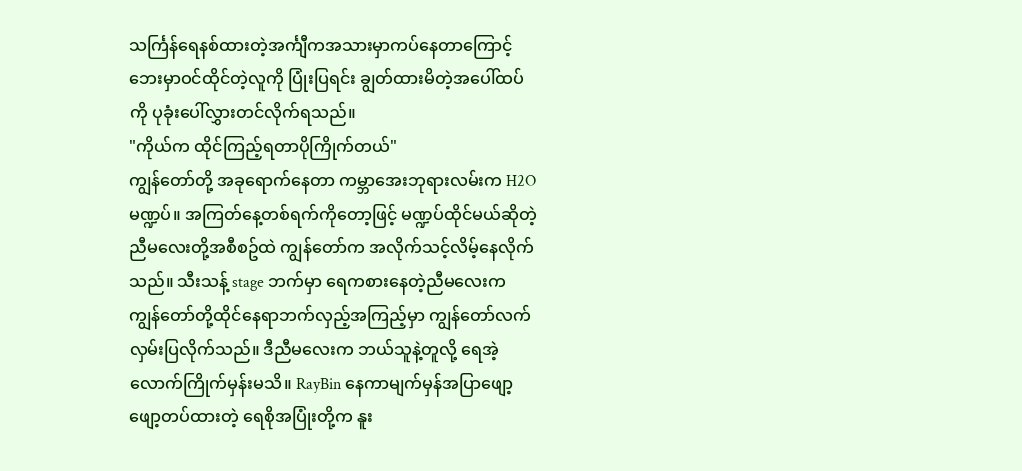သင်္ကြန်ရေနစ်ထားတဲ့အင်္ကျီကအသားမှာကပ်နေတာကြောင့် ဘေးမှာဝင်ထိုင်တဲ့လူကို ပြုံးပြရင်း ချွတ်ထားမိတဲ့အပေါ်ထပ်ကို ပုခုံးပေါ်လွှားတင်လိုက်ရသည်။
"ကိုယ်က ထိုင်ကြည့်ရတာပိုကြိုက်တယ်"
ကျွန်တော်တို့ အခုရောက်နေတာ ကမ္ဘာအေးဘုရားလမ်းက H2O မဏ္ဍပ်။ အကြတ်နေ့တစ်ရက်ကိုတော့ဖြင့် မဏ္ဍပ်ထိုင်မယ်ဆိုတဲ့ ညီမလေးတို့အစီစဥ်ထဲ ကျွန်တော်က အလိုက်သင့်လိမ့်နေလိုက်သည်။ သီးသန့် stage ဘက်မှာ ရေကစားနေတဲ့ညီမလေးက ကျွန်တော်တို့ထိုင်နေရာဘက်လှည့်အကြည့်မှာ ကျွန်တော်လက်လှမ်းပြလိုက်သည်။ ဒီညီမလေးက ဘယ်သူနဲ့တူလို့ ရေအဲ့လောက်ကြိုက်မှန်းမသိ။ RayBin နေကာမျက်မှန်အပြာဖျော့ဖျော့တပ်ထားတဲ့ ရေစိုအပြုံးတို့က နူး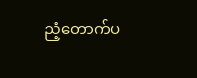ညံ့တောက်ပ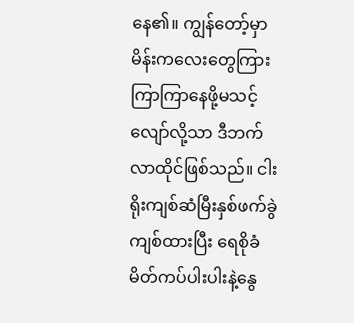နေ၏။ ကျွန်တော့်မှာ မိန်းကလေးတွေကြား ကြာကြာနေဖို့မသင့်လျော်လို့သာ ဒီဘက်လာထိုင်ဖြစ်သည်။ ငါးရိုးကျစ်ဆံမြီးနှစ်ဖက်ခွဲကျစ်ထားပြီး ရေစိုခံမိတ်ကပ်ပါးပါးနဲ့နွေ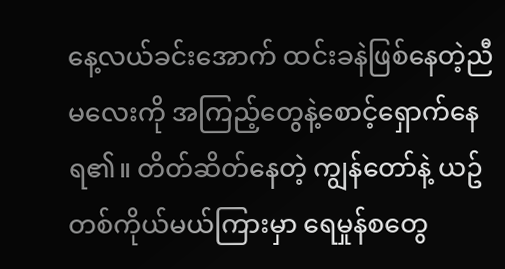နေ့လယ်ခင်းအောက် ထင်းခနဲဖြစ်နေတဲ့ညီမလေးကို အကြည့်တွေနဲ့စောင့်ရှောက်နေရ၏။ တိတ်ဆိတ်နေတဲ့ ကျွန်တော်နဲ့ ယဥ်တစ်ကိုယ်မယ်ကြားမှာ ရေမှုန်စတွေ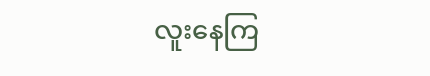လူးနေကြ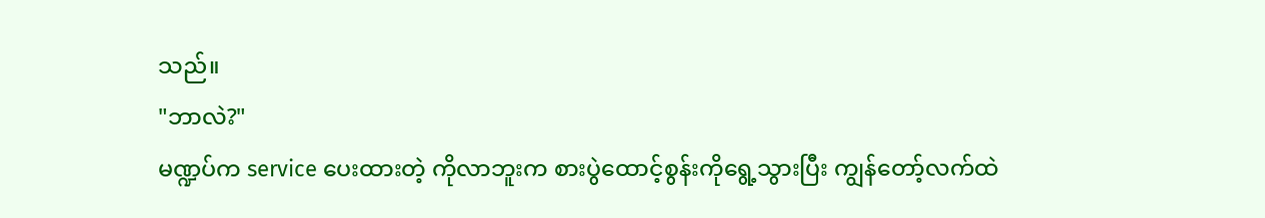သည်။
"ဘာလဲ?"
မဏ္ဍပ်က service ပေးထားတဲ့ ကိုလာဘူးက စားပွဲထောင့်စွန်းကိုရွေ့သွားပြီး ကျွန်တော့်လက်ထဲ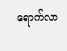ရောက်လာ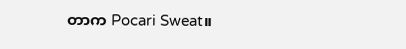တာက Pocari Sweat။